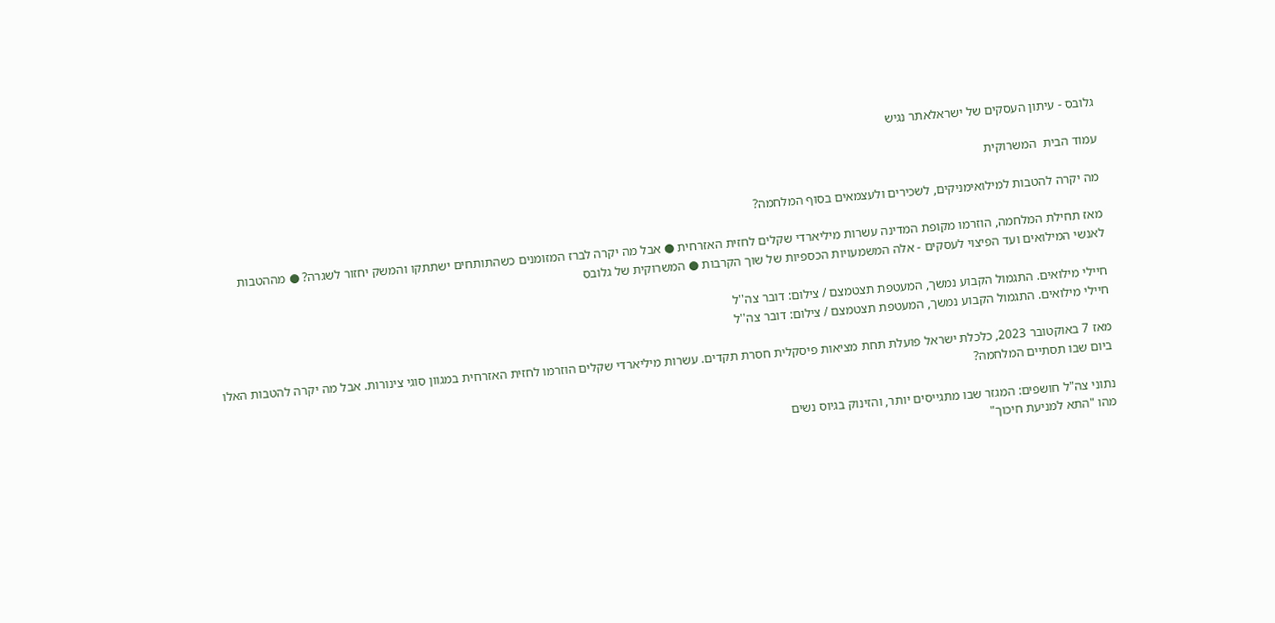גלובס - עיתון העסקים של ישראלאתר נגיש

עמוד הבית  המשרוקית

מה יקרה להטבות למילואימניקים, לשכירים ולעצמאים בסוף המלחמה?

מאז תחילת המלחמה, הוזרמו מקופת המדינה עשרות מיליארדי שקלים לחזית האזרחית ● אבל מה יקרה לברז המזומנים כשהתותחים ישתתקו והמשק יחזור לשגרה? ● מההטבות לאנשי המילואים ועד הפיצוי לעסקים - אלה המשמעויות הכספיות של שוך הקרבות ● המשרוקית של גלובס

חיילי מילואים. התגמול הקבוע נמשך, המעטפת תצטמצם / צילום: דובר צה''ל
חיילי מילואים. התגמול הקבוע נמשך, המעטפת תצטמצם / צילום: דובר צה''ל

מאז 7 באוקטובר 2023, כלכלת ישראל פועלת תחת מציאות פיסקלית חסרת תקדים. עשרות מיליארדי שקלים הוזרמו לחזית האזרחית במגוון סוגי צינורות. אבל מה יקרה להטבות האלו ביום שבו תסתיים המלחמה?

נתוני צה"ל חושפים: המגזר שבו מתגייסים יותר, והזינוק בגיוס נשים
מהו "התא למניעת חיכוך"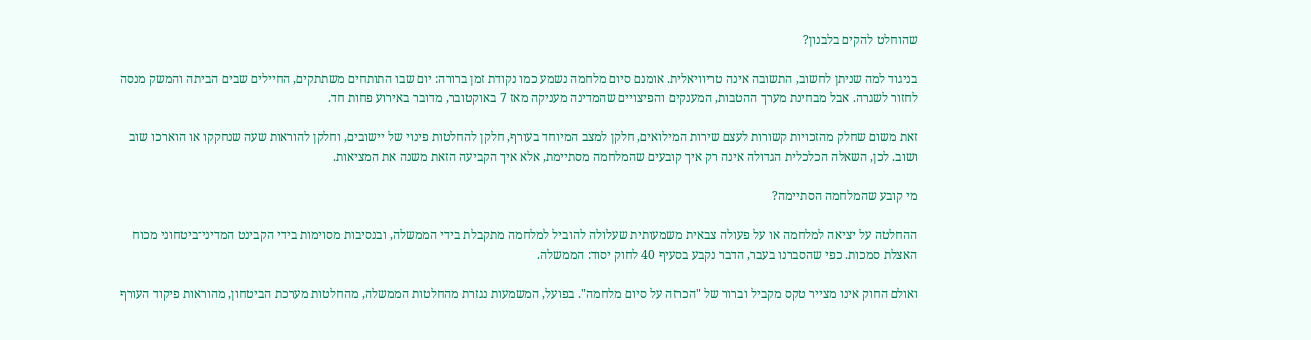שהוחלט להקים בלבנון?

בניגוד למה שניתן לחשוב, התשובה אינה טריוויאלית. אומנם סיום מלחמה נשמע כמו נקודת זמן ברורה: יום שבו התותחים משתתקים, החיילים שבים הביתה והמשק מנסה לחזור לשגרה. אבל מבחינת מערך ההטבות, המענקים והפיצויים שהמדינה מעניקה מאז 7 באוקטובר, מדובר באירוע פחות חד.

זאת משום שחלק מהזכויות קשורות לעצם שירות המילואים, חלקן למצב המיוחד בעורף, חלקן להחלטות פינוי של יישובים, וחלקן להוראות שעה שנחקקו או הוארכו שוב ושוב. לכן, השאלה הכלכלית הגדולה אינה רק איך קובעים שהמלחמה מסתיימת, אלא איך הקביעה הזאת משנה את המציאות.

מי קובע שהמלחמה הסתיימה?

ההחלטה על יציאה למלחמה או על פעולה צבאית משמעותית שעלולה להוביל למלחמה מתקבלת בידי הממשלה, ובנסיבות מסוימות בידי הקבינט המדיני־ביטחוני מכוח האצלת סמכות. כפי שהסברנו בעבר, הדבר נקבע בסעיף 40 לחוק יסוד: הממשלה.

ואולם החוק אינו מצייר טקס מקביל וברור של "הכרזה על סיום מלחמה". בפועל, המשמעות נגזרת מהחלטות הממשלה, מהחלטות מערכת הביטחון, מהוראות פיקוד העורף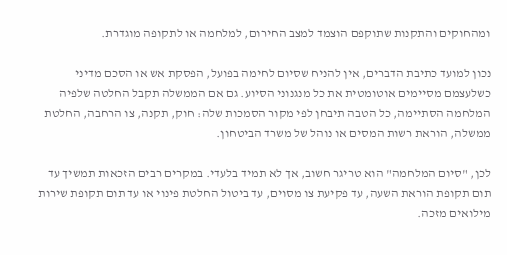ומהחוקים והתקנות שתוקפם הוצמד למצב החירום, למלחמה או לתקופה מוגדרת.

נכון למועד כתיבת הדברים, אין להניח שסיום לחימה בפועל, הפסקת אש או הסכם מדיני כשלעצמם מסיימים אוטומטית את כל מנגנוני הסיוע. גם אם הממשלה תקבל החלטה שלפיה המלחמה הסתיימה, כל הטבה תיבחן לפי מקור הסמכות שלה: חוק, תקנה, צו הרחבה, החלטת ממשלה, הוראת רשות המסים או נוהל של משרד הביטחון.

לכן, "סיום המלחמה" הוא טריגר חשוב, אך לא תמיד בלעדי. במקרים רבים הזכאות תמשיך עד תום תקופת הוראת השעה, עד פקיעת צו מסוים, עד ביטול החלטת פינוי או עד תום תקופת שירות מילואים מזכה.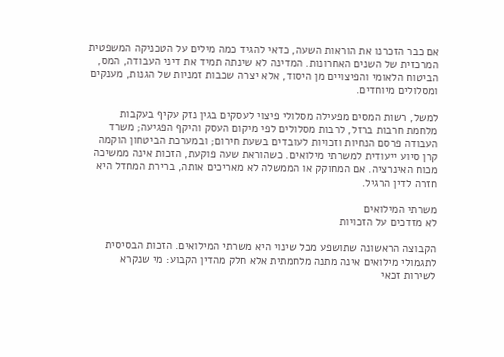אם כבר הזכרנו את הוראות השעה, כדאי להגיד כמה מילים על הטכניקה המשפטית המרכזית של השנים האחרונות. המדינה לא שינתה תמיד את דיני העבודה, המס, הביטוח הלאומי והפיצויים מן היסוד, אלא יצרה שכבות זמניות של הגנות, מענקים ומסלולים מיוחדים.

למשל, רשות המסים מפעילה מסלולי פיצוי לעסקים בגין נזק עקיף בעקבות מלחמת חרבות ברזל, לרבות מסלולים לפי מיקום העסק והיקף הפגיעה; משרד העבודה פרסם הנחיות וזכויות לעובדים בשעת חירום; ובמערכת הביטחון הוקמה קרן סיוע ייעודית למשרתי מילואים. כשהוראת שעה פוקעת, הזכות אינה ממשיכה מכוח האינרציה. אם המחוקק או הממשלה לא מאריכים אותה, ברירת המחדל היא חזרה לדין הרגיל.

משרתי המילואים
לא מזדכים על הזכויות

הקבוצה הראשונה שתושפע מכל שינוי היא משרתי המילואים. הזכות הבסיסית לתגמולי מילואים אינה מתנה מלחמתית אלא חלק מהדין הקבוע: מי שנקרא לשירות זכאי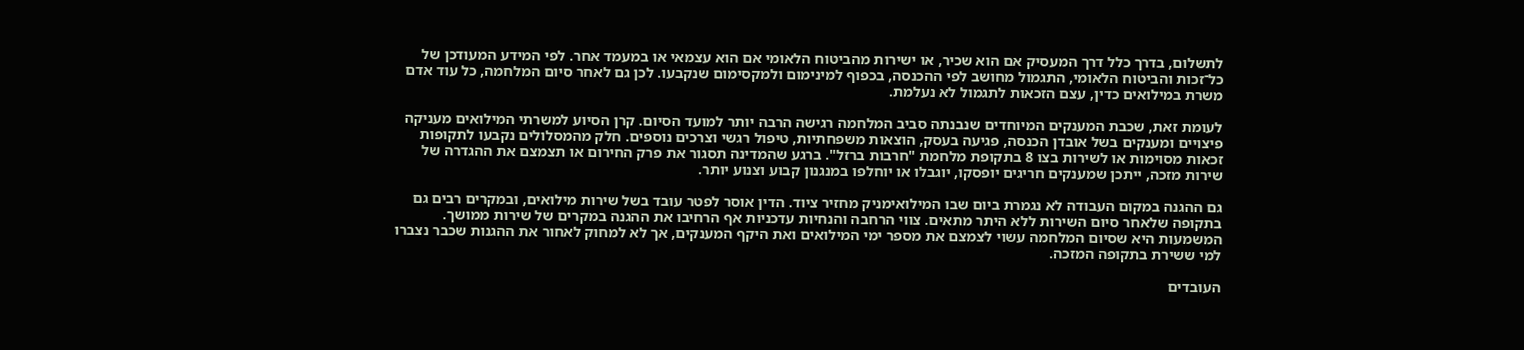לתשלום, בדרך כלל דרך המעסיק אם הוא שכיר, או ישירות מהביטוח הלאומי אם הוא עצמאי או במעמד אחר. לפי המידע המעודכן של כל־זכות והביטוח הלאומי, התגמול מחושב לפי ההכנסה, בכפוף למינימום ולמקסימום שנקבעו. לכן גם לאחר סיום המלחמה, כל עוד אדם משרת במילואים כדין, עצם הזכאות לתגמול לא נעלמת.

לעומת זאת, שכבת המענקים המיוחדים שנבנתה סביב המלחמה רגישה הרבה יותר למועד הסיום. קרן הסיוע למשרתי המילואים מעניקה פיצויים ומענקים בשל אובדן הכנסה, פגיעה בעסק, הוצאות משפחתיות, טיפול רגשי וצרכים נוספים. חלק מהמסלולים נקבעו לתקופות זכאות מסוימות או לשירות בצו 8 בתקופת מלחמת "חרבות ברזל". ברגע שהמדינה תסגור את פרק החירום או תצמצם את ההגדרה של שירות מזכה, ייתכן שמענקים חריגים יופסקו, יוגבלו או יוחלפו במנגנון קבוע וצנוע יותר.

גם ההגנה במקום העבודה לא נגמרת ביום שבו המילואימניק מחזיר ציוד. הדין אוסר לפטר עובד בשל שירות מילואים, ובמקרים רבים גם בתקופה שלאחר סיום השירות ללא היתר מתאים. צווי הרחבה והנחיות עדכניות אף הרחיבו את ההגנה במקרים של שירות ממושך. המשמעות היא שסיום המלחמה עשוי לצמצם את מספר ימי המילואים ואת היקף המענקים, אך לא למחוק לאחור את ההגנות שכבר נצברו למי ששירת בתקופה המזכה.

העובדים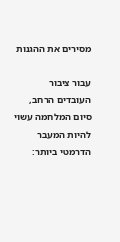מסירים את ההגנות

עבור ציבור העובדים הרחב, סיום המלחמה עשוי להיות המעבר הדרמטי ביותר: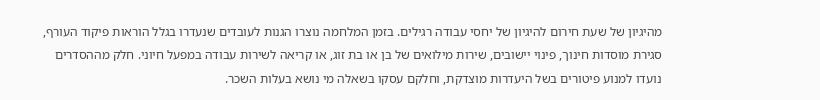מהיגיון של שעת חירום להיגיון של יחסי עבודה רגילים. בזמן המלחמה נוצרו הגנות לעובדים שנעדרו בגלל הוראות פיקוד העורף, סגירת מוסדות חינוך, פינוי יישובים, שירות מילואים של בן או בת זוג, או קריאה לשירות עבודה במפעל חיוני. חלק מההסדרים נועדו למנוע פיטורים בשל היעדרות מוצדקת, וחלקם עסקו בשאלה מי נושא בעלות השכר.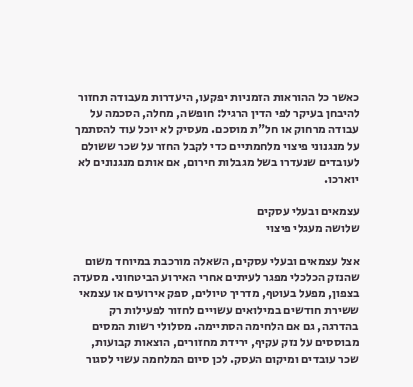כאשר כל ההוראות הזמניות יפקעו, היעדרות מעבודה תחזור להיבחן בעיקר לפי הדין הרגיל: חופשה, מחלה, הסכמה על עבודה מרחוק או חל"ת מוסכם. מעסיק לא יוכל עוד להסתמך על מנגנוני פיצוי מלחמתיים כדי לקבל החזר על שכר ששולם לעובדים שנעדרו בשל מגבלות חירום, אם אותם מנגנונים לא יוארכו.

עצמאים ובעלי עסקים
שלושה מעגלי פיצוי

אצל עצמאים ובעלי עסקים, השאלה מורכבת במיוחד משום שהנזק הכלכלי מפגר לעיתים אחרי האירוע הביטחוני. מסעדה בצפון, מפעל בעוטף, מדריך טיולים, ספק אירועים או עצמאי ששירת חודשים במילואים עשויים לחזור לפעילות רק בהדרגה, גם אם הלחימה הסתיימה. מסלולי רשות המסים מבוססים על נזק עקיף, ירידת מחזורים, הוצאות קבועות, שכר עובדים ומיקום העסק. לכן סיום המלחמה עשוי לסגור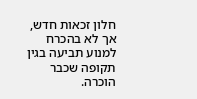חלון זכאות חדש, אך לא בהכרח למנוע תביעה בגין תקופה שכבר הוכרה.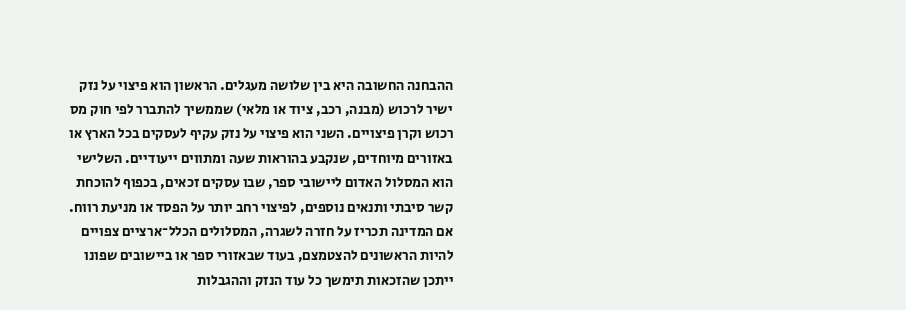ההבחנה החשובה היא בין שלושה מעגלים. הראשון הוא פיצוי על נזק ישיר לרכוש (מבנה, רכב, ציוד או מלאי) שממשיך להתברר לפי חוק מס רכוש וקרן פיצויים. השני הוא פיצוי על נזק עקיף לעסקים בכל הארץ או באזורים מיוחדים, שנקבע בהוראות שעה ומתווים ייעודיים. השלישי הוא המסלול האדום ליישובי ספר, שבו עסקים זכאים, בכפוף להוכחת קשר סיבתי ותנאים נוספים, לפיצוי רחב יותר על הפסד או מניעת רווח. אם המדינה תכריז על חזרה לשגרה, המסלולים הכלל־ארציים צפויים להיות הראשונים להצטמצם, בעוד שבאזורי ספר או ביישובים שפונו ייתכן שהזכאות תימשך כל עוד הנזק וההגבלות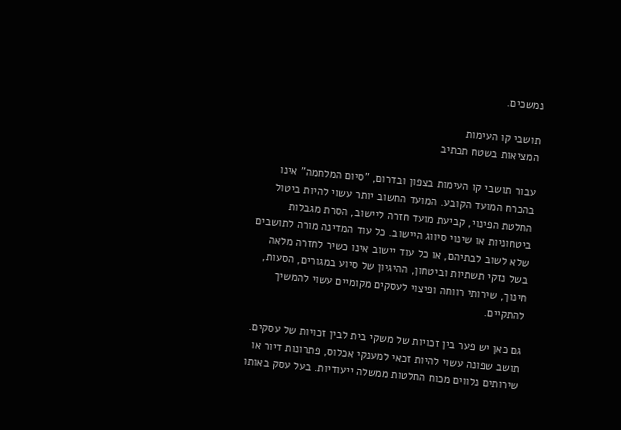נמשכים.

תושבי קו העימות
המציאות בשטח תכתיב

עבור תושבי קו העימות בצפון ובדרום, "סיום המלחמה" אינו בהכרח המועד הקובע. המועד החשוב יותר עשוי להיות ביטול החלטת הפינוי, קביעת מועד חזרה ליישוב, הסרת מגבלות ביטחוניות או שינוי סיווג היישוב. כל עוד המדינה מורה לתושבים שלא לשוב לבתיהם, או כל עוד יישוב אינו כשיר לחזרה מלאה בשל נזקי תשתיות וביטחון, ההיגיון של סיוע במגורים, הסעות, חינוך, שירותי רווחה ופיצוי לעסקים מקומיים עשוי להמשיך להתקיים.

גם כאן יש פער בין זכויות של משקי בית לבין זכויות של עסקים. תושב שפונה עשוי להיות זכאי למענקי אכלוס, פתרונות דיור או שירותים נלווים מכוח החלטות ממשלה ייעודיות. בעל עסק באותו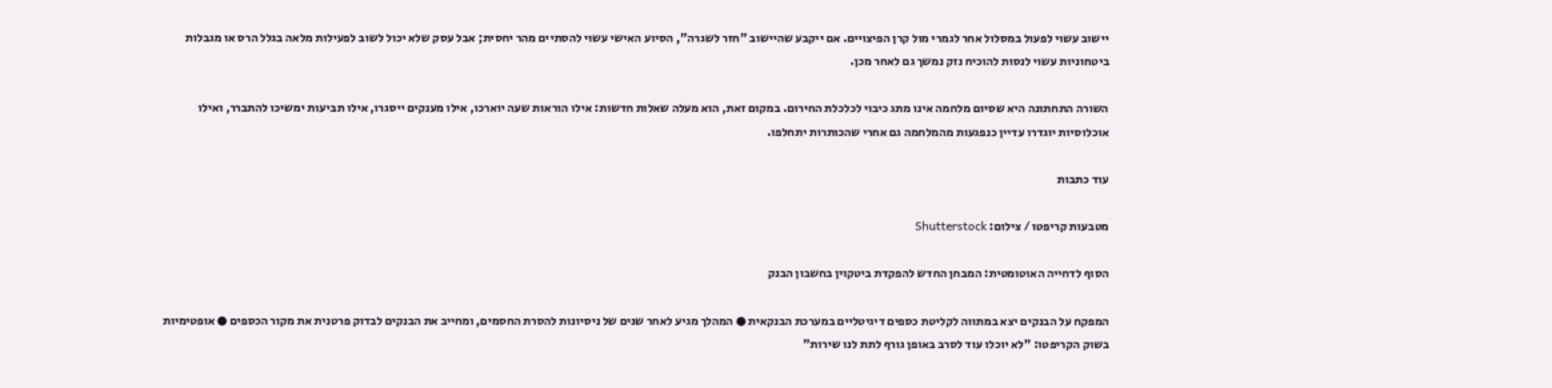יישוב עשוי לפעול במסלול אחר לגמרי מול קרן הפיצויים. אם ייקבע שהיישוב "חזר לשגרה", הסיוע האישי עשוי להסתיים מהר יחסית; אבל עסק שלא יכול לשוב לפעילות מלאה בגלל הרס או מגבלות ביטחוניות עשוי לנסות להוכיח נזק נמשך גם לאחר מכן.

השורה התחתונה היא שסיום מלחמה אינו מתג כיבוי לכלכלת החירום. במקום זאת, הוא מעלה שאלות חדשות: אילו הוראות שעה יוארכו, אילו מענקים ייסגרו, אילו תביעות ימשיכו להתברר, ואילו אוכלוסיות יוגדרו עדיין כנפגעות מהמלחמה גם אחרי שהכותרות יתחלפו.

עוד כתבות

מטבעות קריפטו / צילום: Shutterstock

הסוף לדחייה האוטומטית: המבחן החדש להפקדת ביטקוין בחשבון הבנק

המפקח על הבנקים יצא במתווה לקליטת כספים דיגיטליים במערכת הבנקאית ● המהלך מגיע לאחר שנים של ניסיונות להסרת החסמים, ומחייב את הבנקים לבדוק פרטנית את מקור הכספים ● אופטימיות בשוק הקריפטו: "לא יוכלו עוד לסרב באופן גורף לתת לנו שירות"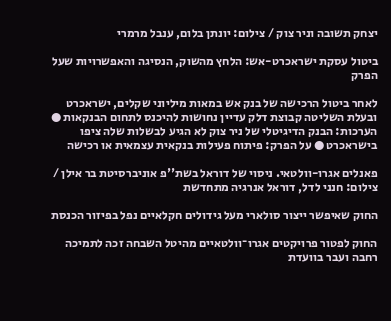יצחק תשובה וניר צוק / צילום: יונתן בלום, ענבל מרמרי

ביטול עסקת ישראכרט-אש: הלחץ מהשוק, הנסיגה והאפשרויות שעל הפרק

לאחר ביטול הרכישה של בנק אש במאות מיליוני שקלים, ישראכרט ובעלת השליטה קבוצת דלק עדיין נחושות להיכנס לתחום הבנקאות ● הערכות: הבנק הדיגיטלי של ניר צוק לא הגיע לבשלות שלה ציפו בישראכרט ● על הפרק: פיתוח פעילות בנקאית עצמאית או רכישה

פאנלים אגרו-וולטאי. ניסוי של דוראל בשת''פ אוניברסיטת בר אילן / צילום: חנני לדל, דוראל אנרגיה מתחדשת

החוק שאיפשר ייצור סולארי מעל גידולים חקלאיים נפל בפיזור הכנסת

החוק לפטור פרויקטים אגרו־וולטאיים מהיטל השבחה זכה לתמיכה רחבה ועבר בוועדת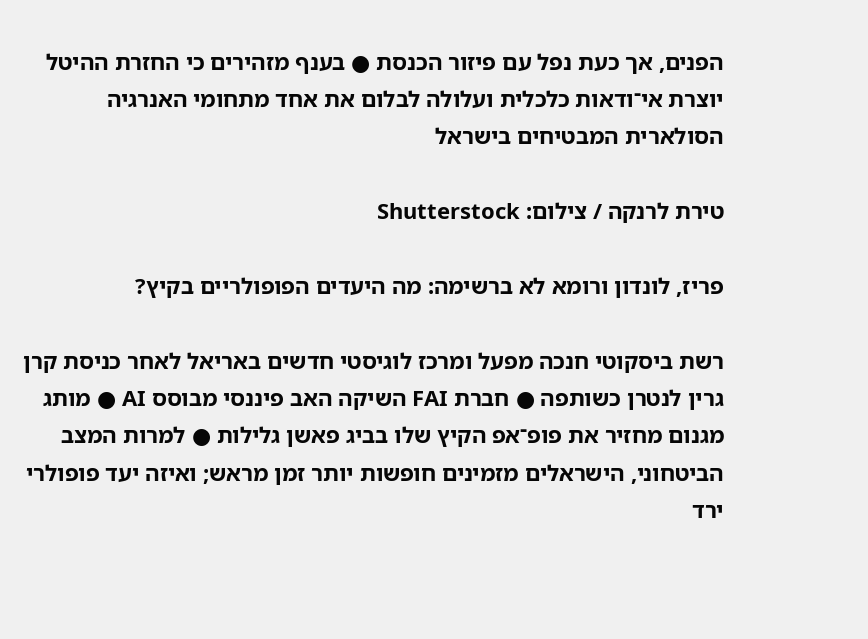הפנים, אך כעת נפל עם פיזור הכנסת ● בענף מזהירים כי החזרת ההיטל יוצרת אי־ודאות כלכלית ועלולה לבלום את אחד מתחומי האנרגיה הסולארית המבטיחים בישראל

טירת לרנקה / צילום: Shutterstock

פריז, לונדון ורומא לא ברשימה: מה היעדים הפופולריים בקיץ?

רשת ביסקוטי חנכה מפעל ומרכז לוגיסטי חדשים באריאל לאחר כניסת קרן גרין לנטרן כשותפה ● חברת FAI השיקה האב פיננסי מבוסס AI ● מותג מגנום מחזיר את פופ־אפ הקיץ שלו בביג פאשן גלילות ● למרות המצב הביטחוני, הישראלים מזמינים חופשות יותר זמן מראש; ואיזה יעד פופולרי ירד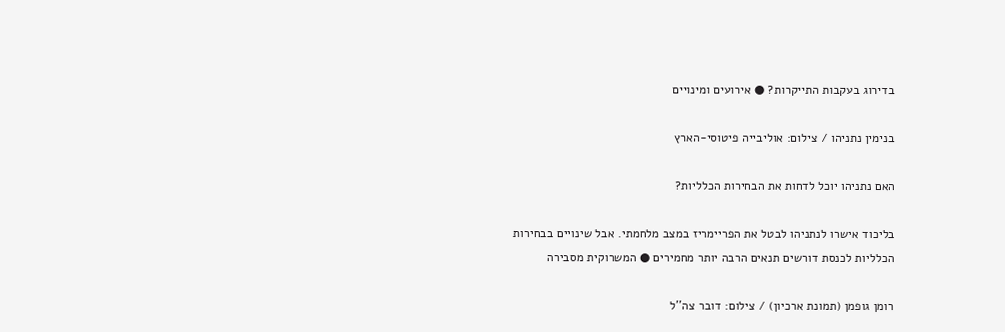בדירוג בעקבות התייקרות? ● אירועים ומינויים

בנימין נתניהו / צילום: אוליבייה פיטוסי-הארץ

האם נתניהו יוכל לדחות את הבחירות הכלליות?

בליכוד אישרו לנתניהו לבטל את הפריימריז במצב מלחמתי. אבל שינויים בבחירות הכלליות לכנסת דורשים תנאים הרבה יותר מחמירים ● המשרוקית מסבירה

רומן גופמן (תמונת ארכיון) / צילום: דובר צה''ל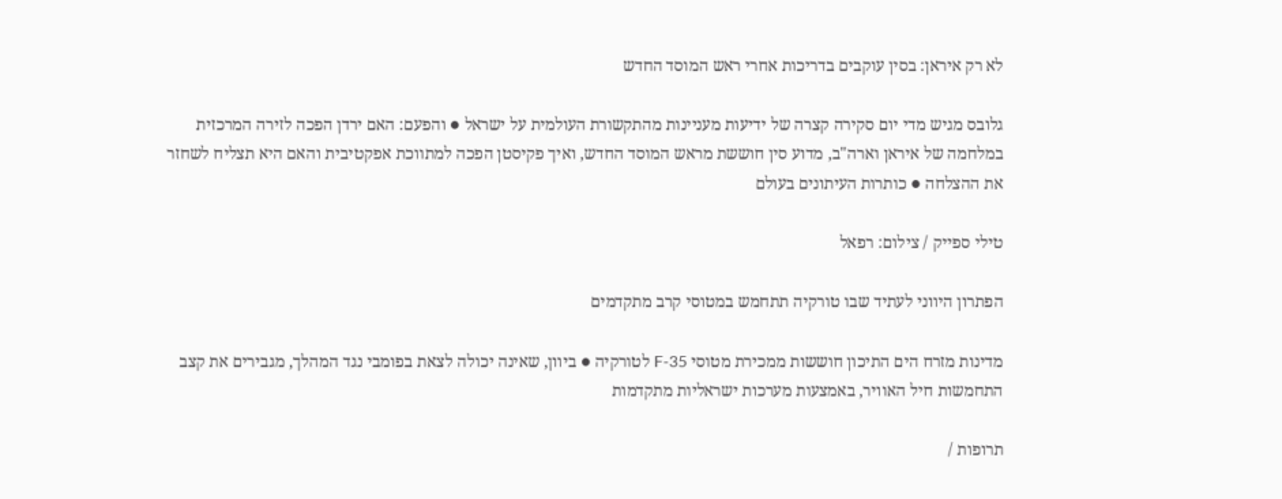לא רק איראן: בסין עוקבים בדריכות אחרי ראש המוסד החדש

גלובס מגיש מדי יום סקירה קצרה של ידיעות מעניינות מהתקשורת העולמית על ישראל ● והפעם: האם ירדן הפכה לזירה המרכזית במלחמה של איראן וארה"ב, מדוע סין חוששת מראש המוסד החדש, ואיך פקיסטן הפכה למתווכת אפקטיבית והאם היא תצליח לשחזר את ההצלחה ● כותרות העיתונים בעולם

טילי ספייק / צילום: רפאל

הפתרון היווני לעתיד שבו טורקיה תתחמש במטוסי קרב מתקדמים

מדינות מזרח הים התיכון חוששות ממכירת מטוסי F-35 לטורקיה ● ביוון, שאינה יכולה לצאת בפומבי נגד המהלך, מגבירים את קצב התחמשות חיל האוויר, באמצעות מערכות ישראליות מתקדמות

תרופות /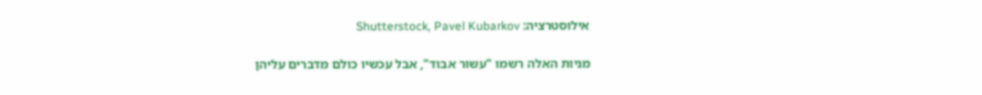אילוסטרציה: Shutterstock, Pavel Kubarkov

מניות האלה רשמו "עשור אבוד", אבל עכשיו כולם מדברים עליהן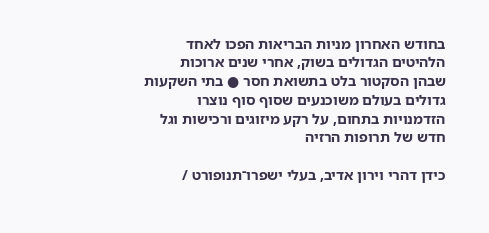בחודש האחרון מניות הבריאות הפכו לאחד הלהיטים הגדולים בשוק, אחרי שנים ארוכות שבהן הסקטור בלט בתשואת חסר ● בתי השקעות גדולים בעולם משוכנעים שסוף סוף נוצרו הזדמנויות בתחום, על רקע מיזוגים ורכישות וגל חדש של תרופות הרזיה

כידן דהרי וירון אדיב, בעלי ישפרו־תנופורט /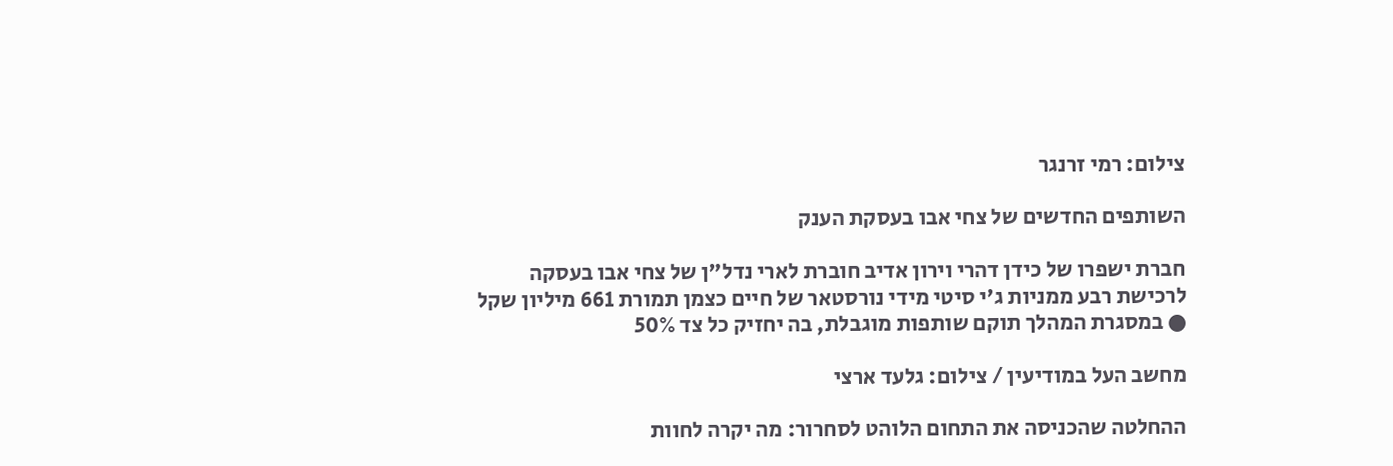צילום: רמי זרנגר

השותפים החדשים של צחי אבו בעסקת הענק

חברת ישפרו של כידן דהרי וירון אדיב חוברת לארי נדל"ן של צחי אבו בעסקה לרכישת רבע ממניות ג'י סיטי מידי נורסטאר של חיים כצמן תמורת 661 מיליון שקל ● במסגרת המהלך תוקם שותפות מוגבלת, בה יחזיק כל צד 50%

מחשב העל במודיעין / צילום: גלעד ארצי

ההחלטה שהכניסה את התחום הלוהט לסחרור: מה יקרה לחוות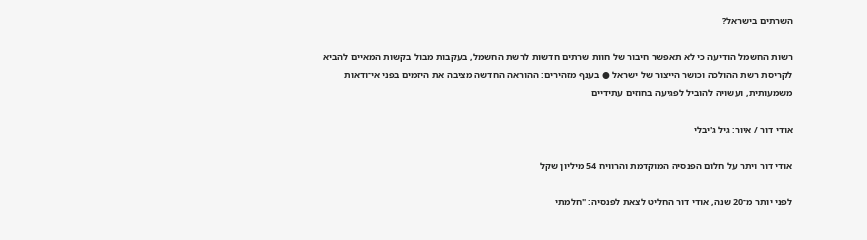השרתים בישראל?

רשות החשמל הודיעה כי לא תאפשר חיבור של חוות שרתים חדשות לרשת החשמל, בעקבות מבול בקשות המאיים להביא לקריסת רשת ההולכה וכושר הייצור של ישראל ● בענף מזהירים: ההוראה החדשה מציבה את היזמים בפני אי־ודאות משמעותית, ועשויה להוביל לפגיעה בחוזים עתידיים

אודי דור / איור: גיל ג'יבלי

אודי דור ויתר על חלום הפנסיה המוקדמת והרוויח 54 מיליון שקל

לפני יותר מ־20 שנה, אודי דור החליט לצאת לפנסיה: "חלמתי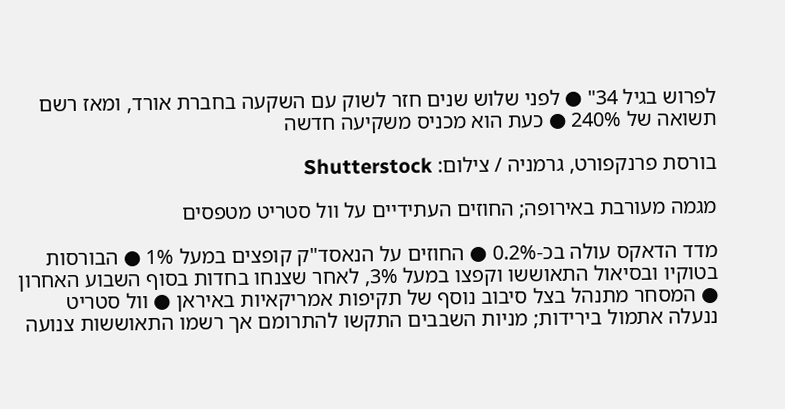לפרוש בגיל 34" ● לפני שלוש שנים חזר לשוק עם השקעה בחברת אורד, ומאז רשם תשואה של 240% ● כעת הוא מכניס משקיעה חדשה

בורסת פרנקפורט, גרמניה / צילום: Shutterstock

מגמה מעורבת באירופה; החוזים העתידיים על וול סטריט מטפסים

מדד הדאקס עולה בכ-0.2% ● החוזים על הנאסד"ק קופצים במעל 1% ● הבורסות בטוקיו ובסיאול התאוששו וקפצו במעל 3%, לאחר שצנחו בחדות בסוף השבוע האחרון ● המסחר מתנהל בצל סיבוב נוסף של תקיפות אמריקאיות באיראן ● וול סטריט ננעלה אתמול בירידות; מניות השבבים התקשו להתרומם אך רשמו התאוששות צנועה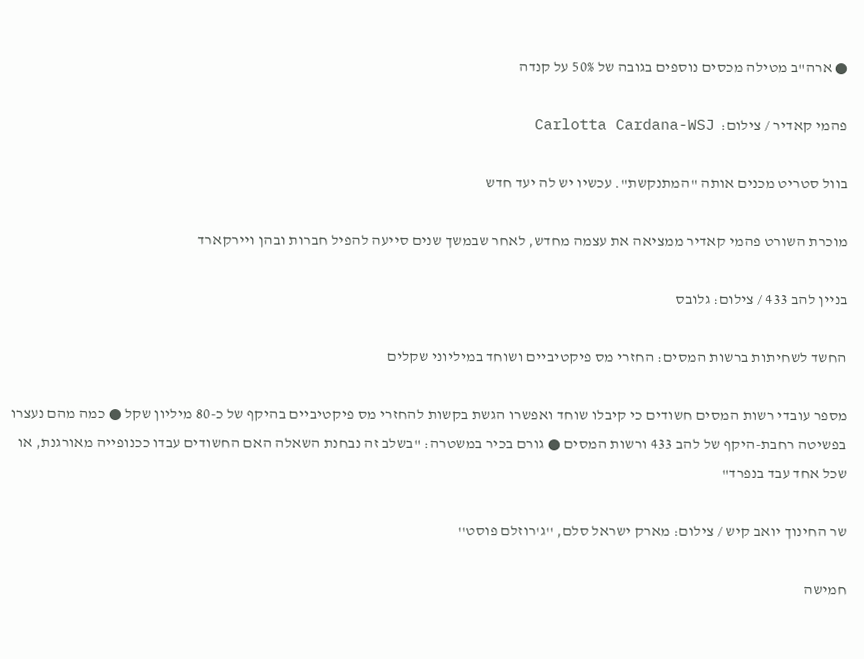● ארה"ב מטילה מכסים נוספים בגובה של 50% על קנדה

פהמי קאדיר / צילום:  Carlotta Cardana-WSJ

בוול סטריט מכנים אותה "המתנקשת". עכשיו יש לה יעד חדש

מוכרת השורט פהמי קאדיר ממציאה את עצמה מחדש, לאחר שבמשך שנים סייעה להפיל חברות ובהן ויירקארד

בניין להב 433 / צילום: גלובס

החשד לשחיתות ברשות המסים: החזרי מס פיקטיביים ושוחד במיליוני שקלים

מספר עובדי רשות המסים חשודים כי קיבלו שוחד ואפשרו הגשת בקשות להחזרי מס פיקטיביים בהיקף של כ-80 מיליון שקל ● כמה מהם נעצרו בפשיטה רחבת-היקף של להב 433 ורשות המסים ● גורם בכיר במשטרה: "בשלב זה נבחנת השאלה האם החשודים עבדו ככנופייה מאורגנת, או שכל אחד עבד בנפרד"

שר החינוך יואב קיש / צילום: מארק ישראל סלם, ''ג'רוזלם פוסט''

חמישה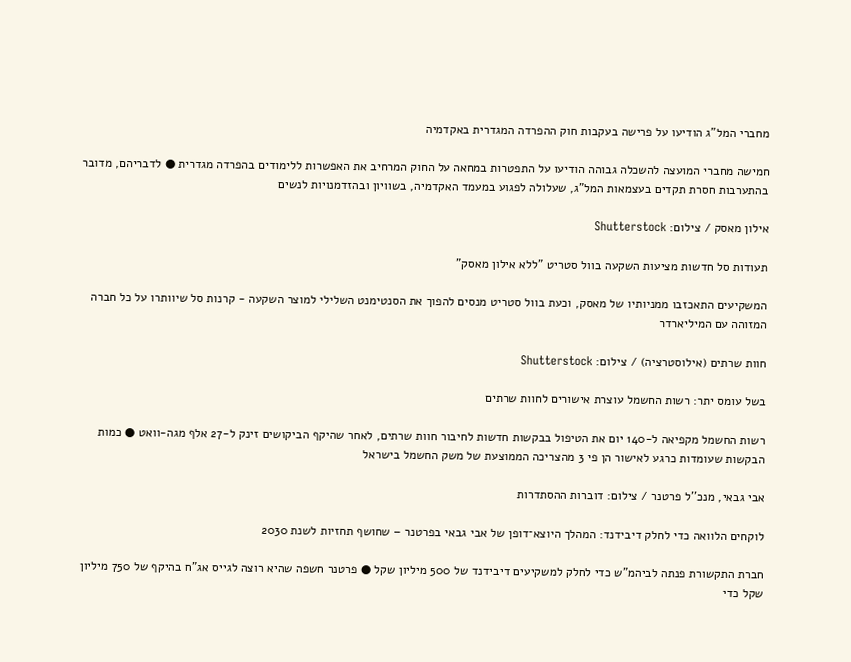מחברי המל”ג הודיעו על פרישה בעקבות חוק ההפרדה המגדרית באקדמיה

חמישה מחברי המועצה להשכלה גבוהה הודיעו על התפטרות במחאה על החוק המרחיב את האפשרות ללימודים בהפרדה מגדרית ● לדבריהם, מדובר בהתערבות חסרת תקדים בעצמאות המל"ג, שעלולה לפגוע במעמד האקדמיה, בשוויון ובהזדמנויות לנשים

אילון מאסק / צילום: Shutterstock

תעודות סל חדשות מציעות השקעה בוול סטריט "ללא אילון מאסק"

המשקיעים התאכזבו ממניותיו של מאסק, וכעת בוול סטריט מנסים להפוך את הסנטימנט השלילי למוצר השקעה - קרנות סל שיוותרו על כל חברה המזוהה עם המיליארדר

חוות שרתים (אילוסטרציה) / צילום: Shutterstock

בשל עומס יתר: רשות החשמל עוצרת אישורים לחוות שרתים

רשות החשמל מקפיאה ל-140 יום את הטיפול בבקשות חדשות לחיבור חוות שרתים, לאחר שהיקף הביקושים זינק ל-27 אלף מגה-וואט ● כמות הבקשות שעומדות כרגע לאישור הן פי 3 מהצריכה הממוצעת של משק החשמל בישראל

אבי גבאי, מנכ''ל פרטנר / צילום: דוברות ההסתדרות

לוקחים הלוואה כדי לחלק דיבידנד: המהלך היוצא־דופן של אבי גבאי בפרטנר – שחושף תחזיות לשנת 2030

חברת התקשורת פנתה לביהמ"ש כדי לחלק למשקיעים דיבידנד של 500 מיליון שקל ● פרטנר חשפה שהיא רוצה לגייס אג"ח בהיקף של 750 מיליון שקל כדי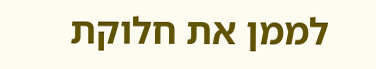לממן את חלוקת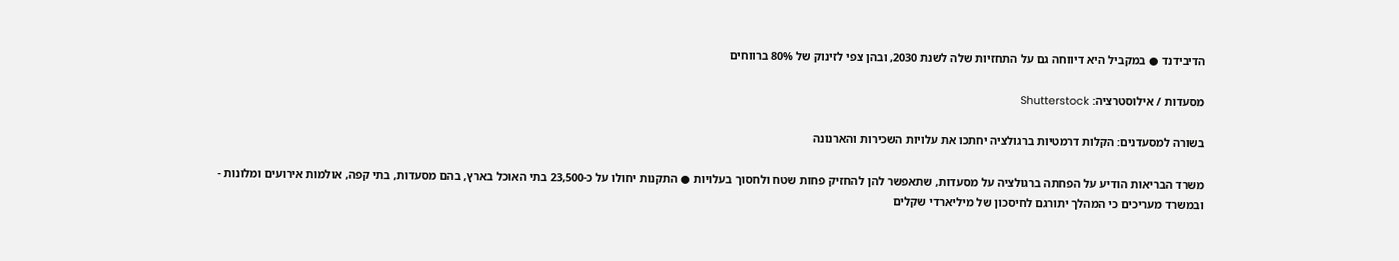הדיבידנד ● במקביל היא דיווחה גם על התחזיות שלה לשנת 2030, ובהן צפי לזינוק של 80% ברווחים

מסעדות / אילוסטרציה: Shutterstock

בשורה למסעדנים: הקלות דרמטיות ברגולציה יחתכו את עלויות השכירות והארנונה

משרד הבריאות הודיע על הפחתה ברגולציה על מסעדות, שתאפשר להן להחזיק פחות שטח ולחסוך בעלויות ● התקנות יחולו על כ-23,500 בתי האוכל בארץ, בהם מסעדות, בתי קפה, אולמות אירועים ומלונות - ובמשרד מעריכים כי המהלך יתורגם לחיסכון של מיליארדי שקלים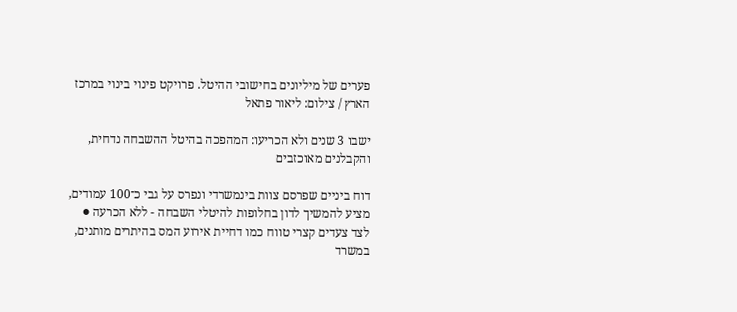פערים של מיליונים בחישובי ההיטל. פרויקט פינוי בינוי במרכז הארץ / צילום: ליאור פתאל

ישבו 3 שנים ולא הכריעו: המהפכה בהיטל ההשבחה נדחית, והקבלנים מאוכזבים

דוח ביניים שפרסם צוות בינמשרדי ונפרס על גבי כ־100 עמודים, מציע להמשיך לדון בחלופות להיטלי השבחה - ללא הכרעה ● לצד צעדים קצרי טווח כמו דחיית אירוע המס בהיתרים מותנים, במשרד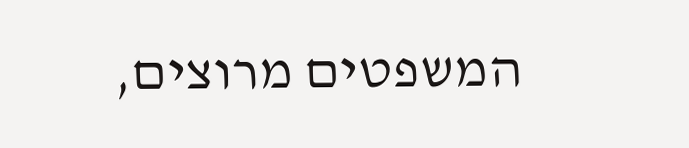המשפטים מרוצים,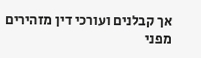אך קבלנים ועורכי דין מזהירים מפני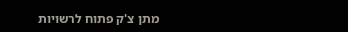מתן צ'ק פתוח לרשויות